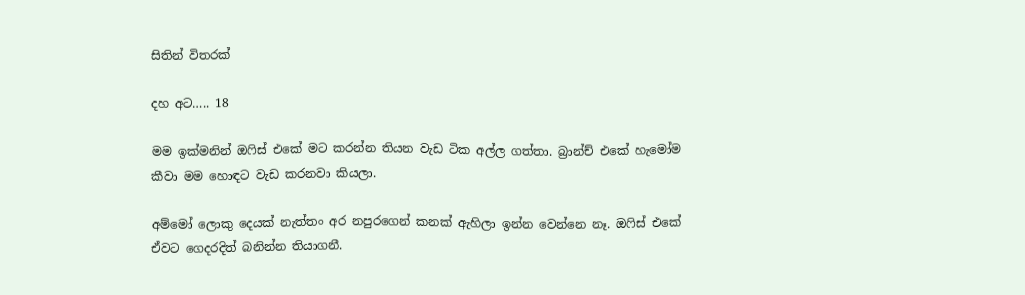සිතින් විතරක්

දහ අට….. 18

මම ඉක්මනින් ඔෆිස් එකේ මට කරන්න තියන වැඩ ටික අල්ල ගත්තා. බ්‍රාන්ච් එකේ හැමෝම කීවා මම හොඳට වැඩ කරනවා කියලා.

අම්මෝ ලොකු දෙයක් නැත්තං අර නපුරගෙන් කනක් ඇහිලා ඉන්න වෙන්නෙ නෑ. ඔෆිස් එකේ ඒවට ගෙදරදිත් බනින්න තියාගනී.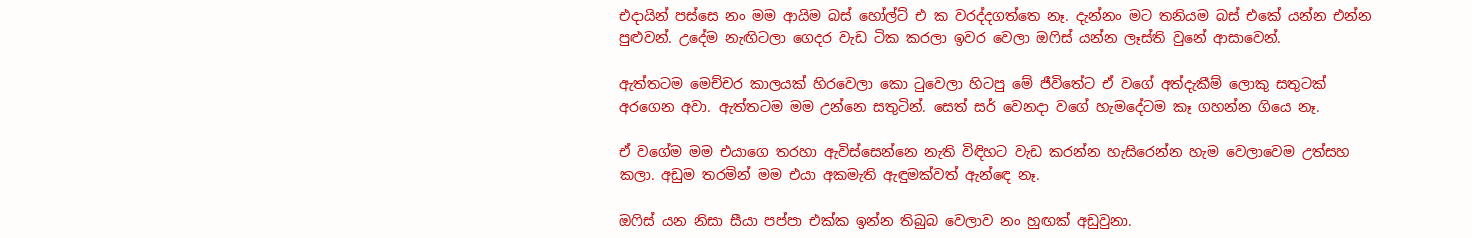එදායින් පස්සෙ නං මම ආයිම බස් හෝල්ට් එ ක වරද්දගත්තෙ නෑ. දැන්නං මට තනියම බස් එකේ යන්න එන්න පුළුවන්. උදේම නැඟිටලා ගෙදර වැඩ ටික කරලා ඉවර වෙලා ඔෆිස් යන්න ලෑස්ති වුනේ ආසාවෙන්.

ඇත්තටම මෙච්චර කාලයක් හිරවෙලා කො ටුවෙලා හිටපු මේ ජීවිතේට ඒ වගේ අත්දැකීම් ලොකු සතුටක් අරගෙන අවා. ඇත්තටම මම උන්නෙ සතුටින්. සෙත් සර් වෙනදා වගේ හැමදේටම කෑ ගහන්න ගියෙ නෑ.

ඒ වගේම මම එයාගෙ තරහා ඇවිස්සෙන්නෙ නැති විඳිහට වැඩ කරන්න හැසිරෙන්න හැම වෙලාවෙම උත්සහ කලා. අඩුම තරමින් මම එයා අකමැති ඇඳුමක්වත් ඇන්ඳෙ නෑ.

ඔෆිස් යන නිසා සීයා පප්පා එක්ක ඉන්න තිබුබ වෙලාව නං හුඟක් අඩුවුනා.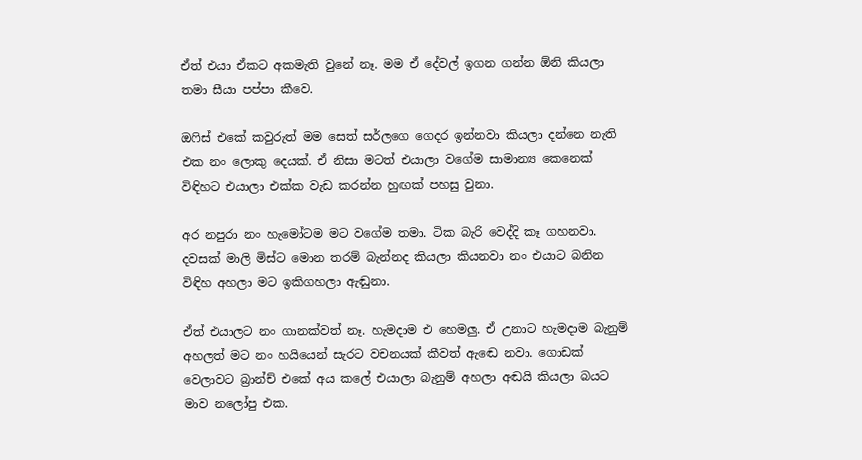ඒත් එයා ඒකට අකමැති වුනේ නෑ. මම ඒ දේවල් ඉගන ගන්න ඕනි කියලා තමා සීයා පප්පා කීවෙ.

ඔෆිස් එකේ කවුරුත් මම සෙත් සර්ලගෙ ගෙදර ඉන්නවා කියලා දන්නෙ නැති එක නං ලොකු දෙයක්. ඒ නිසා මටත් එයාලා වගේම සාමාන්‍ය කෙනෙක් විඳිහට එයාලා එක්ක වැඩ කරන්න හුඟක් පහසු වුනා.

අර නපුරා නං හැමෝටම මට වගේම තමා. ටික බැරි වෙද්දි කෑ ගහනවා. දවසක් මාලි මිස්ට මොන තරම් බැන්නද කියලා කියනවා නං එයාට බනින විඳිහ අහලා මට ඉකිගහලා ඇඬුනා.

ඒත් එයාලට නං ගානක්වත් නෑ. හැමදාම එ හෙමලු. ඒ උනාට හැමදාම බැනුම් අහලත් මට නං හයියෙන් සැරට වචනයක් කීවත් ඇඬෙ නවා. ගොඩක් වෙලාවට බ්‍රාන්ච් එකේ අය කලේ එයාලා බැනුම් අහලා අඬයි කියලා බයට මාව නලෝපු එක.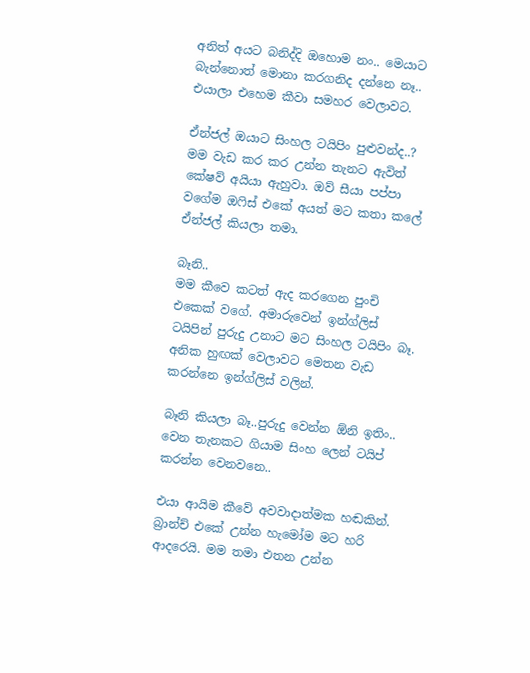අනිත් අයට බනිද්දි ඔහොම නං.. මෙයාට බැන්නොත් මොනා කරගනිද දන්නෙ නෑ.. එයාලා එහෙම කීවා සමහර වෙලාවට.

ඒන්ජල් ඔයාට සිංහල ටයිපිං පුළුවන්ද..?
මම වැඩ කර කර උන්න තැනට ඇවිත් කේෂව් අයියා ඇහුවා. ඔව් සීයා පප්පා වගේම ඔෆිස් එකේ අයත් මට කතා කලේ ඒන්ජල් කියලා තමා.

බෑනි..
මම කීවෙ කටත් ඇද කරගෙන පුංචි එකෙක් වගේ. අමාරුවෙන් ඉන්ග්ලිස් ටයිපින් පුරුදු උනාට මට සිංහල ටයිපිං බෑ. අනික හුඟක් වෙලාවට මෙතන වැඩ කරන්නෙ ඉන්ග්ලිස් වලින්.

බෑනි කියලා බෑ..පුරුදු වෙන්න ඕනි ඉතිං.. වෙන තැනකට ගියාම සිංහ ලෙන් ටයිප් කරන්න වෙනවනෙ..

එයා ආයිම කීවේ අවවාදාත්මක හඬකින්. බ්‍රාන්ච් එකේ උන්න හැමෝම මට හරි ආදරෙයි. මම තමා එතන උන්න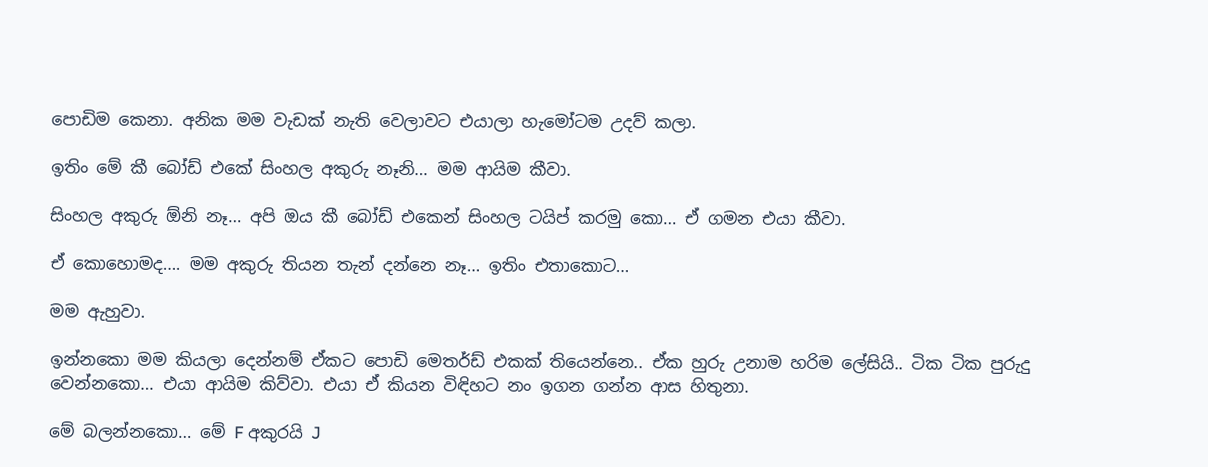පොඩිම කෙනා. අනික මම වැඩක් නැති වෙලාවට එයාලා හැමෝටම උදව් කලා.

ඉතිං මේ කී බෝඩ් එකේ සිංහල අකුරු නෑනි… මම ආයිම කීවා.

සිංහල අකුරු ඕනි නෑ… අපි ඔය කී බෝඩ් එකෙන් සිංහල ටයිප් කරමු කො… ඒ ගමන එයා කීවා.

ඒ කොහොමද…. මම අකුරු තියන තැන් දන්නෙ නෑ… ඉතිං එතාකොට…

මම ඇහුවා.

ඉන්නකො මම කියලා දෙන්නම් ඒකට පොඩි මෙතර්ඩ් එකක් තියෙන්නෙ.. ඒක හුරු උනාම හරිම ලේසියි.. ටික ටික පුරුදු වෙන්නකො… එයා ආයිම කිව්වා. එයා ඒ කියන විඳිහට නං ඉගන ගන්න ආස හිතුනා.

මේ බලන්නකො… මේ F අකුරයි J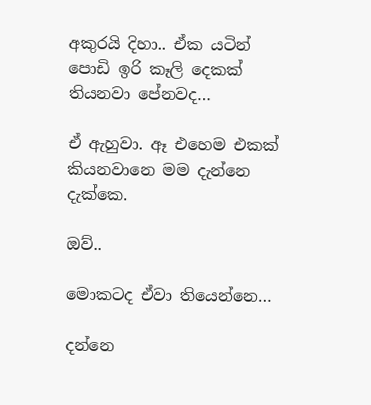අකුරයි දිහා.. ඒක යටින් පොඩි ඉරි කෑලි දෙකක් තියනවා පේනවද…

ඒ ඇහුවා. ඈ එහෙම එකක් කියනවානෙ මම දැන්නෙ දැක්කෙ.

ඔව්..

මොකටද ඒවා තියෙන්නෙ…

දන්නෙ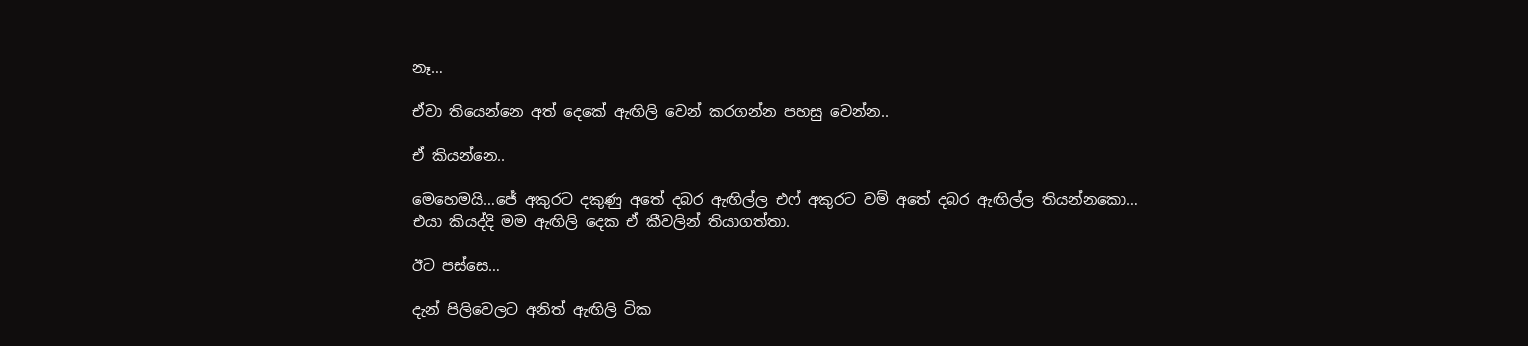නෑ…

ඒවා තියෙන්නෙ අත් දෙකේ ඇඟිලි වෙන් කරගන්න පහසු වෙන්න..

ඒ කියන්නෙ..

මෙහෙමයි…ජේ අකුරට දකුණු අතේ දබර ඇඟිල්ල එෆ් අකුරට වම් අතේ දබර ඇඟිල්ල තියන්නකො… එයා කියද්දි මම ඇඟිලි දෙක ඒ කීවලින් තියාගත්තා.

ඊට පස්සෙ…

දැන් පිලිවෙලට අනිත් ඇඟිලි ටික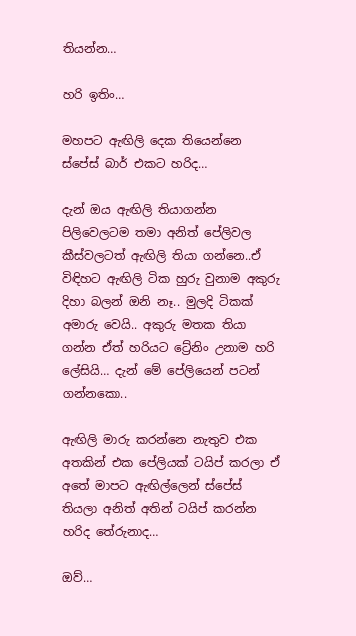තියන්න…

හරි ඉතිං…

මහපට ඇඟිලි දෙක තියෙන්නෙ ස්පේස් බාර් එකට හරිද…

දැන් ඔය ඇඟිලි තියාගන්න පිලිවෙලටම තමා අනිත් පේලිවල කීස්වලටත් ඇඟිලි තියා ගන්නෙ..ඒ විඳිහට ඇඟිලි ටික හුරු වුනාම අකුරු දිහා බලන් ඔනි නෑ.. මුලදි ටිකක් අමාරු වෙයි.. අකුරු මතක තියා ගන්න ඒත් හරියට ට්‍රේනිං උනාම හරි ලේසියි… දැන් මේ පේලියෙන් පටන් ගන්නකො..

ඇඟිලි මාරු කරන්නෙ නැතුව එක අතකින් එක පේලියක් ටයිප් කරලා ඒ අතේ මාපට ඇඟිල්ලෙන් ස්පේස් තියලා අනිත් අතින් ටයිප් කරන්න හරිද තේරුනාද…

ඔව්…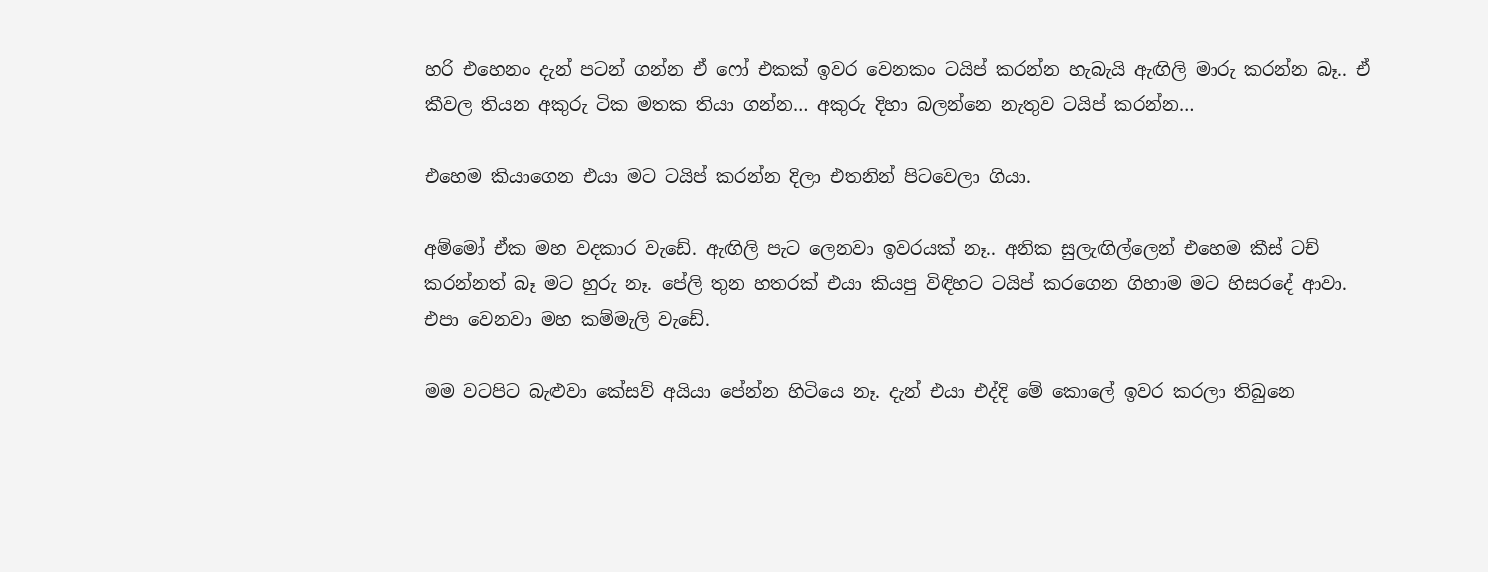හරි එහෙනං දැන් පටන් ගන්න ඒ ෆෝ එකක් ඉවර වෙනකං ටයිප් කරන්න හැබැයි ඇඟිලි මාරු කරන්න බෑ.. ඒ කීවල තියන අකුරු ටික මතක තියා ගන්න… අකුරු දිහා බලන්නෙ නැතුව ටයිප් කරන්න…

එහෙම කියාගෙන එයා මට ටයිප් කරන්න දිලා එතනින් පිටවෙලා ගියා.

අම්මෝ ඒක මහ වදකාර වැඩේ. ඇඟිලි පැට ලෙනවා ඉවරයක් නෑ.. අනික සුලැඟිල්ලෙන් එහෙම කීස් ටච් කරන්නත් බෑ මට හුරු නෑ. පේලි තුන හතරක් එයා කියපු විඳිහට ටයිප් කරගෙන ගිහාම මට හිසරදේ ආවා. එපා වෙනවා මහ කම්මැලි වැඩේ.

මම වටපිට බැළුවා කේසව් අයියා පේන්න හිටියෙ නෑ. දැන් එයා එද්දි මේ කොලේ ඉවර කරලා තිබුනෙ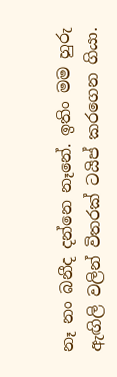නෑ නං බනීද දන්නෙ නෑනේ. ඉතිං මම හුරු ඇඟිලි වලින් විතරක් ටයිප් කරගෙන ගියා.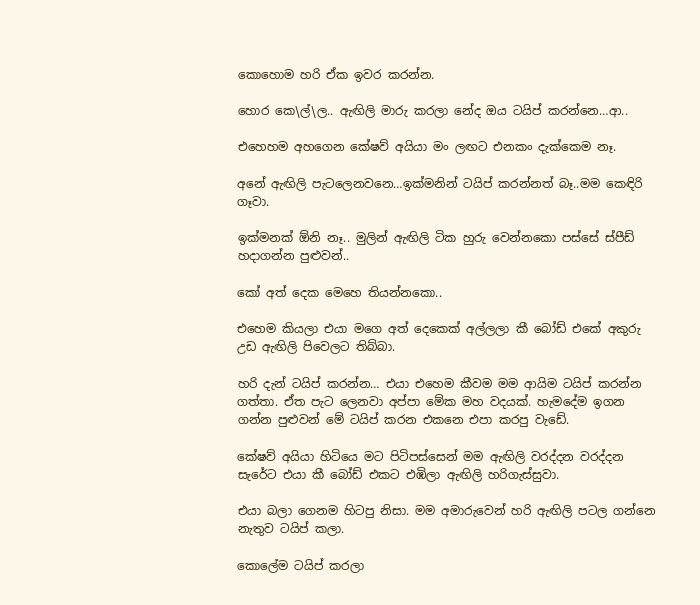කොහොම හරි ඒක ඉවර කරන්න.

හොර කෙ\ල්\ල.. ඇඟිලි මාරු කරලා නේද ඔය ටයිප් කරන්නෙ…ආ..

එහෙහම අහගෙන කේෂව් අයියා මං ලඟට එනකං දැක්කෙම නෑ.

අනේ ඇඟිලි පැටලෙනවනෙ…ඉක්මනින් ටයිප් කරන්නත් බෑ..මම කෙඳිරි ගෑවා.

ඉක්මනක් ඕනි නෑ.. මුලින් ඇඟිලි ටික හුරු වෙන්නකො පස්සේ ස්පීඩ් හදාගන්න පුළුවන්..

කෝ අත් දෙක මෙහෙ තියන්නකො..

එහෙම කියලා එයා මගෙ අත් දෙකෙක් අල්ලලා කී බෝඩ් එකේ අකුරු උඩ ඇඟිලි පිවෙලට තිබ්බා.

හරි දැන් ටයිප් කරන්න… එයා එහෙම කීවම මම ආයිම ටයිප් කරන්න ගත්තා. ඒත පැට ලෙනවා අප්පා මේක මහ වදයක්. හැමදේම ඉගන ගන්න පුළුවන් මේ ටයිප් කරන එකනෙ එපා කරපු වැඩේ.

කේෂව් අයියා හිටියෙ මට පිටිපස්සෙන් මම ඇඟිලි වරද්දන වරද්දන සැරේට එයා කී බෝඩ් එකට එඹිලා ඇඟිලි හරිගැස්සුවා.

එයා බලා ගෙනම හිටපු නිසා. මම අමාරුවෙන් හරි ඇඟිලි පටල ගන්නෙ නැතුව ටයිප් කලා.

කොලේම ටයිප් කරලා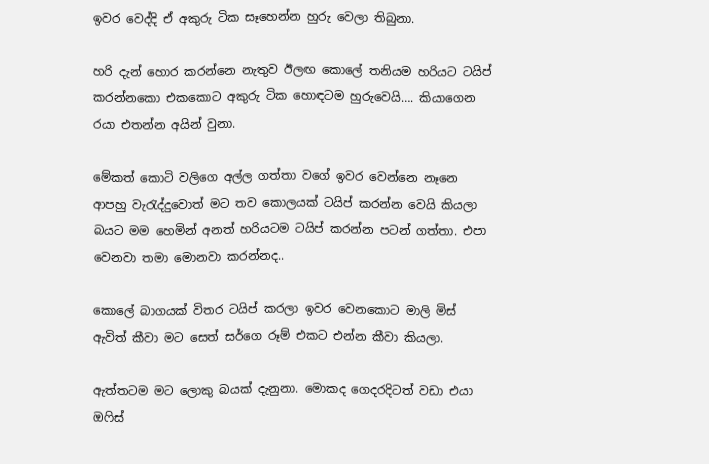ඉවර වෙද්දි ඒ අකුරු ටික සෑහෙන්න හුරු වෙලා තිබුනා.

හරි දැන් හොර කරන්නෙ නැතුව ඊලඟ කොලේ තනියම හරියට ටයිප් කරන්නකො එකකොට අකුරු ටික හොඳටම හුරුවෙයි…. කියාගෙන රයා එතන්න අයින් වුනා.

මේකත් කොටි වලිගෙ අල්ල ගත්තා වගේ ඉවර වෙන්නෙ නෑනෙ ආපහු වැරැද්දුවොත් මට තව කොලයක් ටයිප් කරන්න වෙයි කියලා බයට මම හෙමින් අනත් හරියටම ටයිප් කරන්න පටන් ගත්තා. එපා වෙනවා තමා මොනවා කරන්නද..

කොලේ බාගයක් විතර ටයිප් කරලා ඉවර වෙනකොට මාලි මිස් ඇවිත් කීවා මට සෙත් සර්ගෙ රූම් එකට එන්න කීවා කියලා.

ඇත්තටම මට ලොකු බයක් දැනුනා. මොකද ගෙදරදිටත් වඩා එයා ඔෆිස්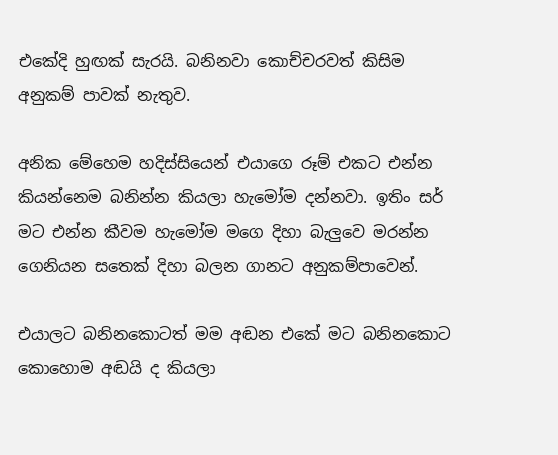එකේදි හුඟක් සැරයි. බනිනවා කොච්චරවත් කිසිම අනුකම් පාවක් නැතුව.

අනික මේහෙම හදිස්සියෙන් එයාගෙ රූම් එකට එන්න කියන්නෙම බනින්න කියලා හැමෝම දන්නවා. ඉතිං සර් මට එන්න කීවම හැමෝම මගෙ දිහා බැලුවෙ මරන්න ගෙනියන සතෙක් දිහා බලන ගානට අනුකම්පාවෙන්.

එයාලට බනිනකොටත් මම අඬන එකේ මට බනිනකොට කොහොම අඬයි ද කියලා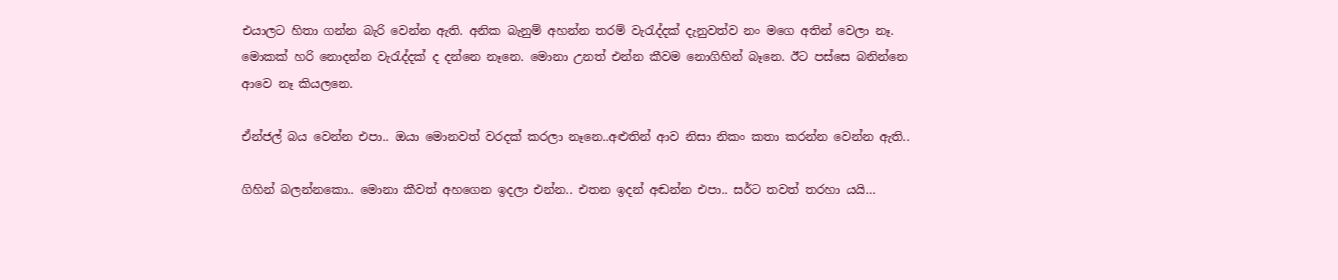එයාලට හිතා ගන්න බැරි වෙන්න ඇති. අනික බැනුම් අහන්න තරම් වැරැද්දක් දැනුවත්ව නං මගෙ අතින් වෙලා නෑ. මොකක් හරි නොදන්න වැරැද්දක් ද දන්නෙ නෑනෙ. මොනා උනත් එන්න කීවම නොගිහින් බෑනෙ. ඊට පස්සෙ බනින්නෙ ආවෙ නෑ කියලනෙ.

ඒන්ජල් බය වෙන්න එපා.. ඔයා මොනවත් වරදක් කරලා නෑනෙ..අළුතින් ආව නිසා නිකං කතා කරන්න වෙන්න ඇති..

ගිහින් බලන්නකො.. මොනා කීවත් අහගෙන ඉදලා එන්න.. එතන ඉදන් අඬන්න එපා.. සර්ට තවත් තරහා යයි…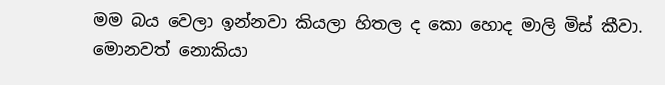මම බය වෙලා ඉන්නවා කියලා හිතල ද කො හොද මාලි මිස් කීවා. මොනවත් නොකියා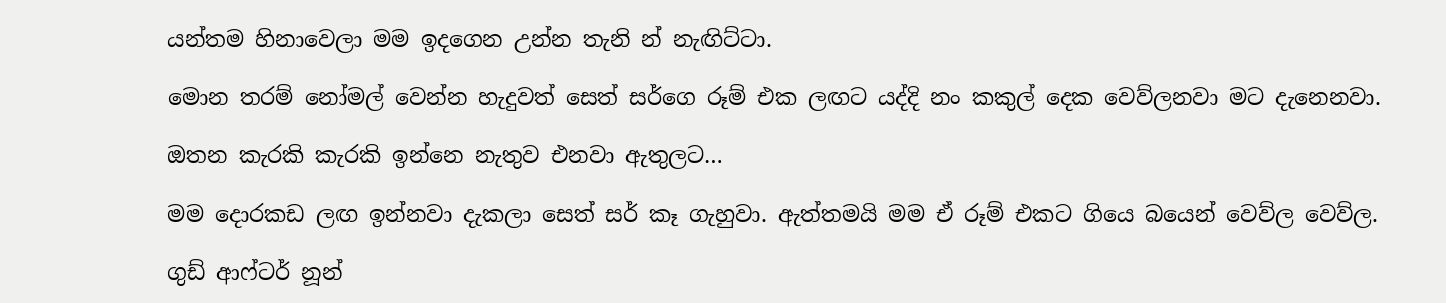යන්තම හිනාවෙලා මම ඉදගෙන උන්න තැනි න් නැඟිට්ටා.

මොන තරම් නෝමල් වෙන්න හැදුවත් සෙත් සර්ගෙ රූම් එක ලඟට යද්දි නං කකුල් දෙක වෙව්ලනවා මට දැනෙනවා.

ඔතන කැරකි කැරකි ඉන්නෙ නැතුව එනවා ඇතුලට…

මම දොරකඩ ලඟ ඉන්නවා දැකලා සෙත් සර් කෑ ගැහුවා. ඇත්තමයි මම ඒ රූම් එකට ගියෙ බයෙන් වෙව්ල වෙව්ල.

ගුඩ් ආෆ්ටර් නූන්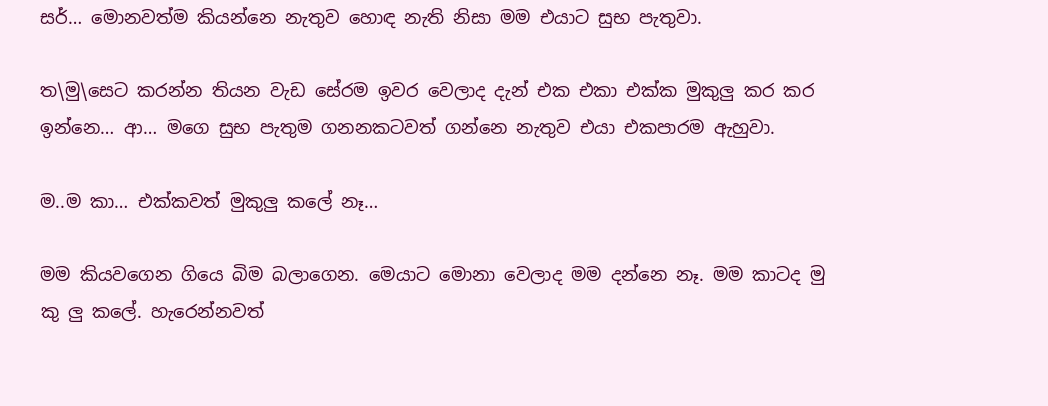සර්… මොනවත්ම කියන්නෙ නැතුව හොඳ නැති නිසා මම එයාට සුභ පැතුවා.

ත\මු\සෙට කරන්න තියන වැඩ සේරම ඉවර වෙලාද දැන් එක එකා එක්ක මුකුලු කර කර ඉන්නෙ… ආ… මගෙ සුභ පැතුම ගනනකටවත් ගන්නෙ නැතුව එයා එකපාරම ඇහුවා.

ම..ම කා… එක්කවත් මුකුලු කලේ නෑ…

මම කියවගෙන ගියෙ බිම බලාගෙන. මෙයාට මොනා වෙලාද මම දන්නෙ නෑ. මම කාටද මු කු ලු කලේ. හැරෙන්නවත්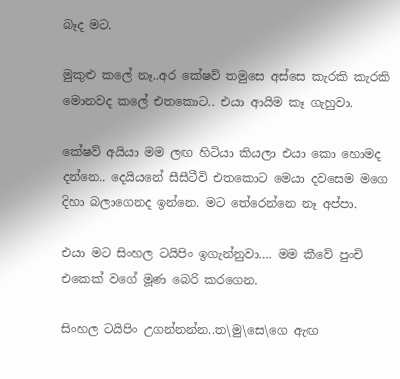බෑද මට.

මුකුළු කලේ නෑ..අර කේෂව් තමුසෙ අස්සෙ කැරකි කැරකි මොනවද කලේ එතකොට.. එයා ආයිම කෑ ගැහුවා.

කේෂව් අයියා මම ලඟ හිටියා කියලා එයා කො හොමද දන්නෙ.. දෙයියනේ සීසීටීවි එතකොට මෙයා දවසෙම මගෙ දිහා බලාගෙනද ඉන්නෙ. මට තේරෙන්නෙ නෑ අප්පා.

එයා මට සිංහල ටයිපිං ඉගැන්නුවා…. මම කීවේ පුංචි එකෙක් වගේ මූණ බෙරි කරගෙන.

සිංහල ටයිපිං උගන්නන්න..ත\මු\සෙ\ගෙ ඇඟ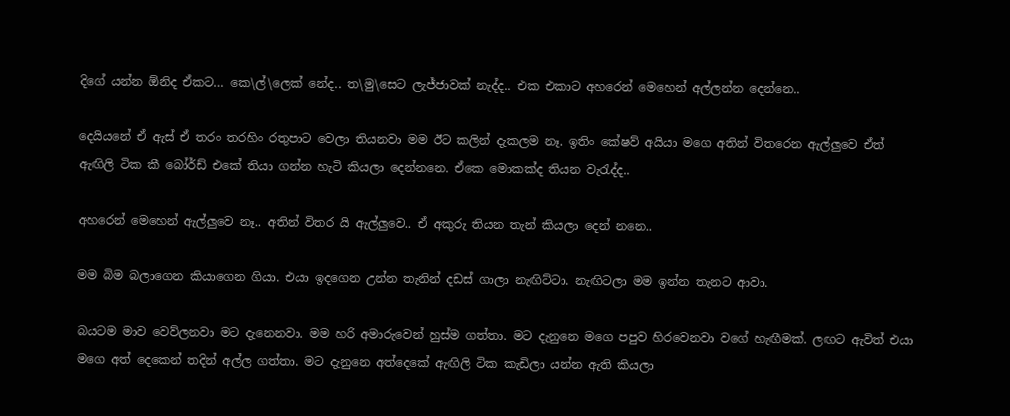දිගේ යන්න ඕනිද ඒකට… කෙ\ල්\ලෙක් නේද.. ත\මු\සෙට ලැජ්ජාවක් නැද්ද.. එක එකාට අහරෙන් මෙහෙන් අල්ලන්න දෙන්නෙ..

දෙයියනේ ඒ ඇස් ඒ තරං තරහිං රතුපාට වෙලා තියනවා මම ඊට කලින් දැකලම නෑ. ඉතිං කේෂව් අයියා මගෙ අතින් විතරෙන ඇල්ලුවෙ ඒත් ඇඟිලි ටික කී බෝර්ඩ් එකේ තියා ගන්න හැටි කියලා දෙන්නනෙ. ඒකෙ මොකක්ද තියන වැරැද්ද..

අහරෙන් මෙහෙන් ඇල්ලුවෙ නෑ.. අතින් විතර යි ඇල්ලුවෙ.. ඒ අකුරු තියන තැන් කියලා දෙන් නනෙ..

මම බිම බලාගෙන කියාගෙන ගියා. එයා ඉදගෙන උන්න තැනින් දඩස් ගාලා නැඟිට්ටා. නැඟිටලා මම ඉන්න තැනට ආවා.

බයටම මාව වෙව්ලනවා මට දැනෙනවා. මම හරි අමාරුවෙන් හුස්ම ගත්තා. මට දැනුනෙ මගෙ පපුව හිරවෙනවා වගේ හැඟීමක්. ලඟට ඇවිත් එයා මගෙ අත් දෙකෙන් තදින් අල්ල ගත්තා. මට දැනුනෙ අත්දෙකේ ඇඟිලි ටික කැඩිලා යන්න ඇති කියලා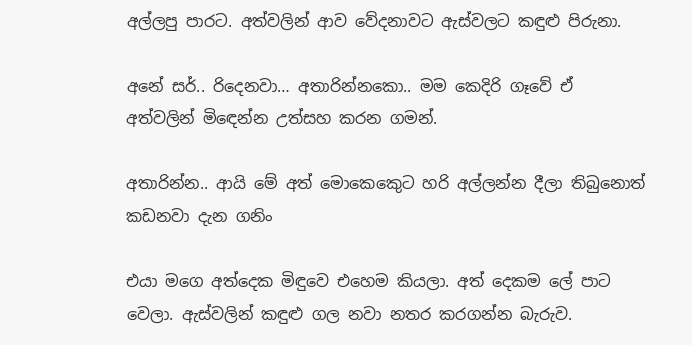අල්ලපු පාරට. අත්වලින් ආව වේදනාවට ඇස්වලට කඳුළු පිරුනා.

අනේ සර්.. රිදෙනවා… අතාරින්නකො.. මම කෙදිරි ගෑවේ ඒ අත්වලින් මිඳෙන්න උත්සහ කරන ගමන්.

අතාරින්න.. ආයි මේ අත් මොකෙකෙුට හරි අල්ලන්න දීලා තිබුනොත් කඩනවා දැන ගනිං

එයා මගෙ අත්දෙක මිඳුවෙ එහෙම කියලා. අත් දෙකම ලේ පාට වෙලා. ඇස්වලින් කඳුළු ගල නවා නතර කරගන්න බැරුව.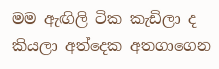මම ඇඟිලි ටික කැඩිලා ද කියලා අත්දෙක අතගාගෙන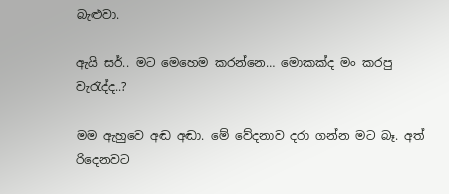බැළුවා.

ඇයි සර්.. මට මෙහෙම කරන්නෙ… මොකක්ද මං කරපු වැරැද්ද..?

මම ඇහුවෙ අඬ අඬා. මේ වේදනාව දරා ගන්න මට බෑ. අත් රිදෙනවට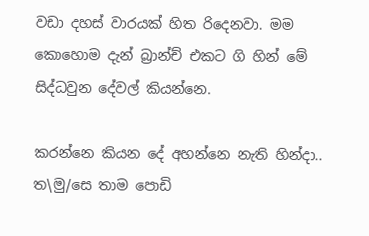වඩා දහස් වාරයක් හිත රිදෙනවා. මම කොහොම දැන් බ්‍රාන්ච් එකට ගි හින් මේ සිද්ධවුන දේවල් කියන්නෙ.

කරන්නෙ කියන දේ අහන්නෙ නැති හින්දා.. ත\මු/සෙ තාම පොඩි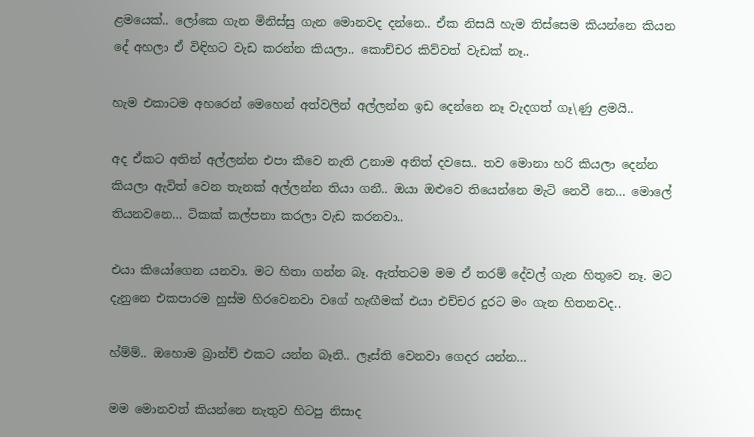ළමයෙක්.. ලෝකෙ ගැන මිනිස්සු ගැන මොනවද දන්නෙ.. ඒක නිසයි හැම තිස්සෙම කියන්නෙ කියන දේ අහලා ඒ විඳිහට වැඩ කරන්න කියලා.. කොච්චර කිව්වත් වැඩක් නෑ..

හැම එකාටම අහරෙන් මෙහෙන් අත්වලින් අල්ලන්න ඉඩ දෙන්නෙ නෑ වැදගත් ගෑ\ණු ළමයි..

අද ඒකට අතින් අල්ලන්න එපා කීවෙ නැති උනාම අනිත් දවසෙ.. තව මොනා හරි කියලා දෙන්න කියලා ඇවිත් වෙන තැනක් අල්ලන්න තියා ගනී.. ඔයා ඔළුවෙ තියෙන්නෙ මැටි නෙවී නෙ… මොලේ තියනවනෙ… ටිකක් කල්පනා කරලා වැඩ කරනවා..

එයා කියෝගෙන යනවා. මට හිතා ගන්න බෑ. ඇත්තටම මම ඒ තරම් දේවල් ගැන හිතුවෙ නෑ. මට දැනුනෙ එකපාරම හුස්ම හිරවෙනවා වගේ හැඟීමක් එයා එච්චර දුරට මං ගැන හිතනවද..

හ්ම්ම්.. ඔහොම බ්‍රාන්ච් එකට යන්න බෑනි.. ලෑස්ති වෙනවා ගෙදර යන්න…

මම මොනවත් කියන්නෙ නැතුව හිටපු නිසාද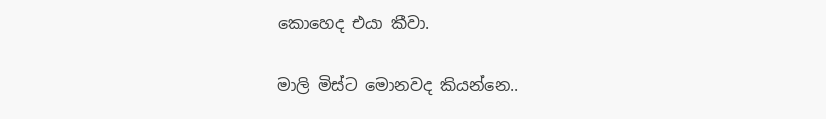කොහෙද එයා කීවා.

මාලි මිස්ට මොනවද කියන්නෙ..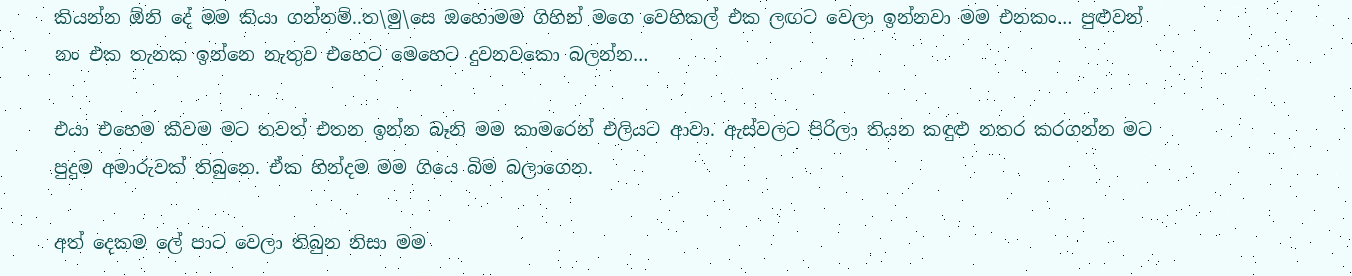කියන්න ඕනි දේ මම කියා ගන්නම්..ත\මු\සෙ ඔහොමම ගිහින් මගෙ වෙහිකල් එක ලඟට වෙලා ඉන්නවා මම එනකං… පුළුවන් නං එක තැනක ඉන්නෙ නැතුව එහෙට මෙහෙට දුවනවකො බලන්න…

එයා එහෙම කීවම මට තවත් එතන ඉන්න බෑනි මම කාමරෙන් එලියට ආවා. ඇස්වලට පිරිලා තියන කඳුළු නතර කරගන්න මට පුදුම අමාරුවක් තිබුනෙ. ඒක හින්දම මම ගියෙ බිම බලාගෙන.

අත් දෙකම ලේ පාට වෙලා තිබුන නිසා මම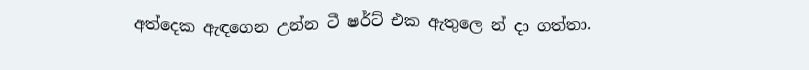අත්දෙක ඇඳගෙන උන්න ටී ෂර්ට් එක ඇතුලෙ න් දා ගත්තා.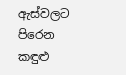ඇස්වලට පිරෙන කඳුළු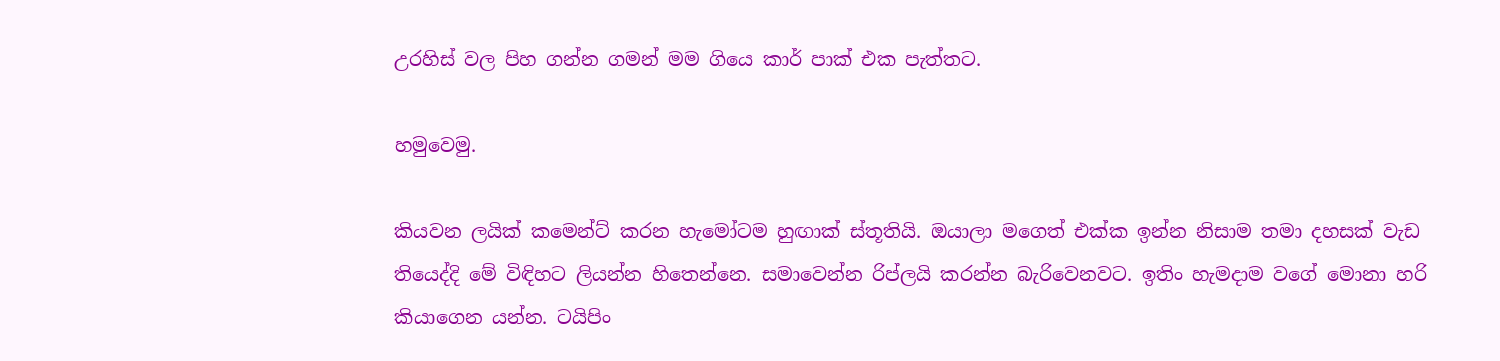උරහිස් වල පිහ ගන්න ගමන් මම ගියෙ කාර් පාක් එක පැත්තට.

හමුවෙමු.

කියවන ලයික් කමෙන්ට් කරන හැමෝටම හුඟාක් ස්තූතියි. ඔයාලා මගෙත් එක්ක ඉන්න නිසාම තමා දහසක් වැඩ තියෙද්දි මේ විඳිහට ලියන්න හිතෙන්නෙ. සමාවෙන්න රිප්ලයි කරන්න බැරිවෙනවට. ඉතිං හැමදාම වගේ මොනා හරි කියාගෙන යන්න. ටයිපිං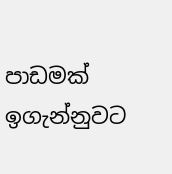පාඩමක් ඉගැන්නුවට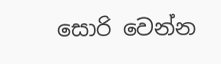සොරි වෙන්න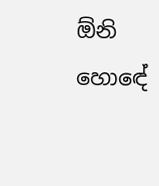ඕනි හොඳේ